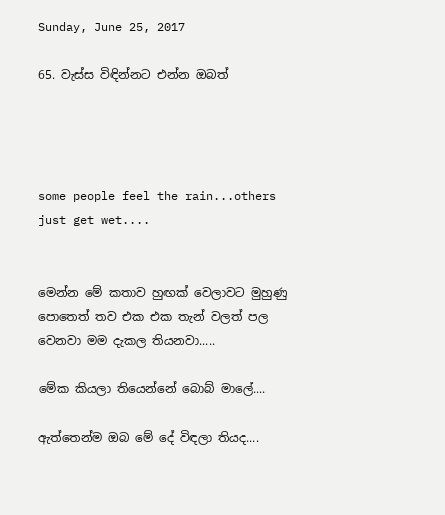Sunday, June 25, 2017

65. වැස්ස විඳින්නට එන්න ඔබත්




some people feel the rain...others just get wet....


මෙන්න මේ කතාව හුඟක් වෙලාවට මුහුණු පොතෙත් තව එක එක තැන් වලත් පල වෙනවා මම දැකල තියනවා.....

මේක කියලා තියෙන්නේ බොබ් මාලේ....

ඇත්තෙන්ම ඔබ මේ දේ විඳලා තියද....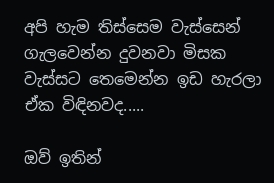අපි හැම තිස්සෙම වැස්සෙන් ගැලවෙන්න දුවනවා මිසක වැස්සට තෙමෙන්න ඉඩ හැරලා ඒක විඳිනවද.....

ඔව් ඉතින්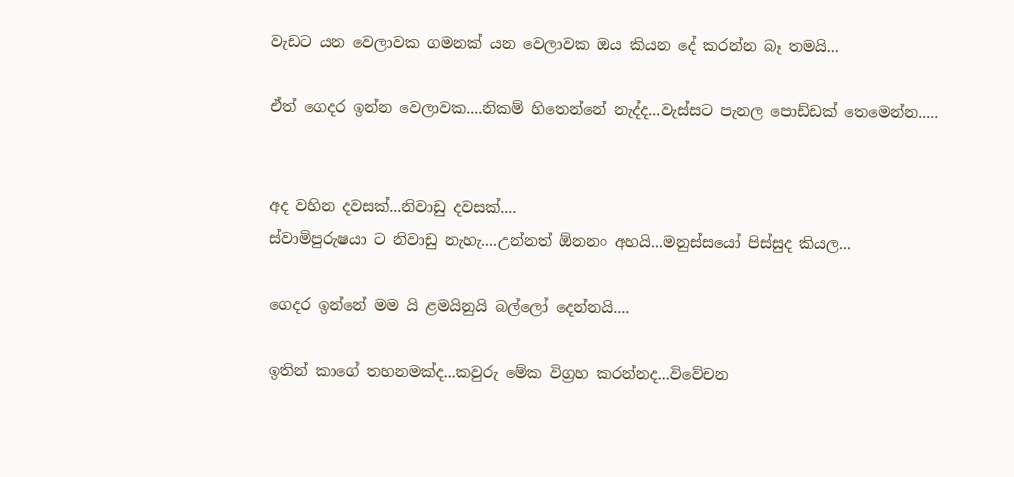වැඩට යන වෙලාවක ගමනක් යන වෙලාවක ඔය කියන දේ කරන්න බෑ තමයි...

ඒත් ගෙදර ඉන්න වෙලාවක....නිකම් හිතෙන්නේ නැද්ද...වැස්සට පැනල පොඩ්ඩක් තෙමෙන්න.....


අද වහින දවසක්...නිවාඩු දවසක්....
ස්වාමිපුරුෂයා ට නිවාඩු නැහැ....උන්නත් ඕනනං අහයි...මනුස්සයෝ පිස්සුද කියල...

ගෙදර ඉන්නේ මම යි ළමයිනුයි බල්ලෝ දෙන්නයි....

ඉතින් කාගේ තහනමක්ද...කවුරු මේක විග්‍රහ කරන්නද...විවේචන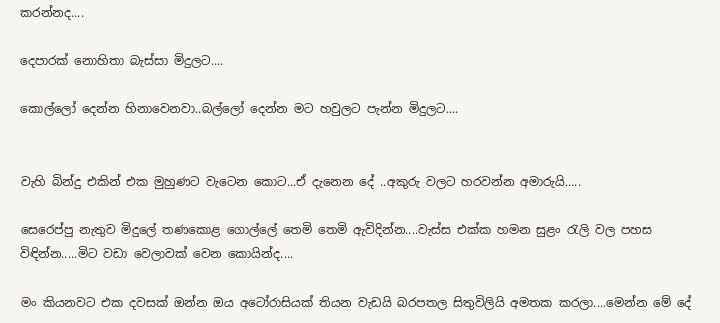කරන්නද....

දෙපාරක් නොහිතා බැස්සා මිදුලට....

කොල්ලෝ දෙන්න හිනාවෙනවා..බල්ලෝ දෙන්න මට හවුලට පැන්න මිදුලට....


වැහි බින්දු එකින් එක මුහුණට වැටෙන කොට...ඒ දැනෙන දේ ..අකුරු වලට හරවන්න අමාරුයි.....

සෙරෙප්පු නැතුව මිදුලේ තණකොළ ගොල්ලේ තෙමි තෙමි ඇවිදින්න....වැස්ස එක්ක හමන සුළං රැලි වල පහස විඳින්න.....මිට වඩා වෙලාවක් වෙන කොයින්ද....

මං කියනවට එක දවසක් ඔන්න ඔය අටෝරාසියක් තියන වැඩයි බරපතල සිතුවිලියි අමතක කරලා....මෙන්න මේ දේ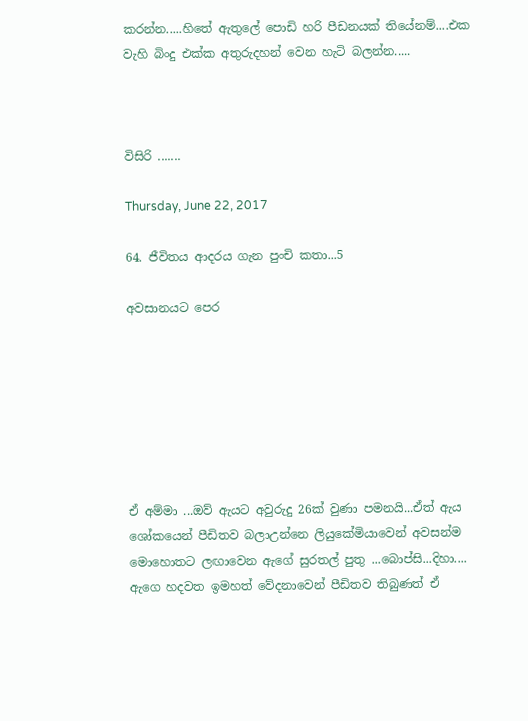කරන්න.....හිතේ ඇතුලේ පොඩි හරි පීඩනයක් තියේනම්....එක වැහි බිංදු එක්ක අතුරුදහන් වෙන හැටි බලන්න.....



විසිරි .......

Thursday, June 22, 2017

64. ජීවිතය ආදරය ගැන පුංචි කතා...5

අවසානයට පෙර







ඒ අම්මා ...ඔව් ඇයට අවුරුදු 26ක් වුණා පමනයි...ඒත් ඇය ශෝකයෙන් පීඩිතව බලාඋන්නෙ ලියුකේමියාවෙන් අවසන්ම මොහොතට ලඟාවෙන ඇගේ සුරතල් පුතු ...බොප්සි...දිහා....
ඇගෙ හදවත ඉමහත් වේදනාවෙන් පීඩිතව තිබුණත් ඒ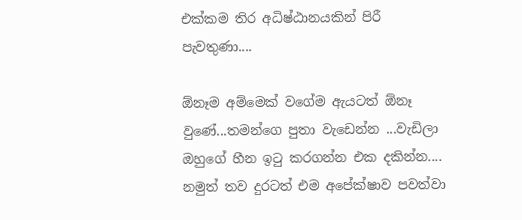එක්කම තිර අධිෂ්ඨානයකින් පිරී පැවතුණා....

ඕනෑම අම්මෙක් වගේම ඇයටත් ඕනෑ වුණේ...තමන්ගෙ පුතා වැඩෙන්න ...වැඩිලා ඔහුගේ හීන ඉටු කරගන්න එක දකින්න....
නමුත් තව දුරටත් එම අපේක්ෂාව පවත්වා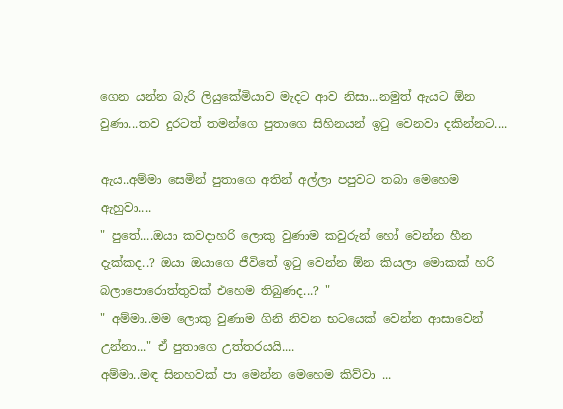ගෙන යන්න බැරි ලියුකේමියාව මැදට ආව නිසා...නමුත් ඇයට ඕන වුණා...තව දුරටත් තමන්ගෙ පුතාගෙ සිහිනයන් ඉටු වෙනවා දකින්නට....

ඇය..අම්මා සෙමින් පුතාගෙ අතින් අල්ලා පපුවට තබා මෙහෙම ඇහුවා....
" පුතේ....ඔයා කවදාහරි ලොකු වුණාම කවුරුන් හෝ වෙන්න හීන දැක්කද..? ඔයා ඔයාගෙ ජීවිතේ ඉටු වෙන්න ඕන කියලා මොකක් හරි බලාපොරොත්තුවක් එහෙම තිබුණද...? "
" අම්මා..මම ලොකු වුණාම ගිනි නිවන භටයෙක් වෙන්න ආසාවෙන් උන්නා..." ඒ පුතාගෙ උත්තරයයි....
අම්මා..මඳ සිනහවක් පා මෙන්න මෙහෙම කිව්වා ...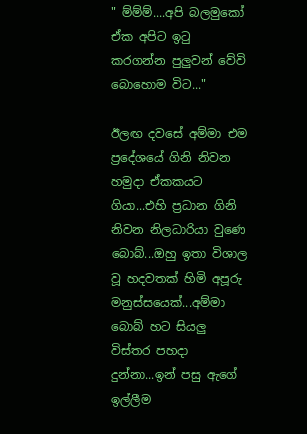" ම්ම්ම්....අපි බලමුකෝ ඒක අපිට ඉටු කරගන්න පුලුවන් වේවි බොහොම විට..."

ඊලඟ දවසේ අම්මා එම ප්‍රදේශයේ ගිනි නිවන හමුදා ඒකකයට ගියා...එහි ප්‍රධාන ගිනි නිවන නිලධාරියා වුණෙ බොබ්...ඔහු ඉතා විශාල වූ හදවතක් හිමි අපූරු මනුස්සයෙක්...අම්මා බොබ් හට සියලු විස්තර පහදා දුන්නා...ඉන් පසු ඇගේ ඉල්ලීම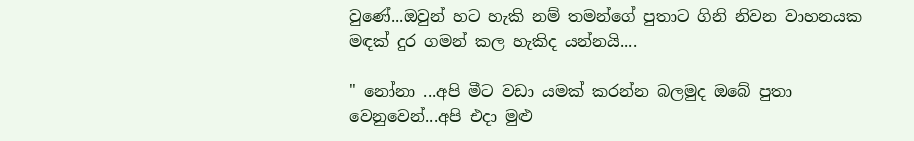වුණේ...ඔවුන් හට හැකි නම් තමන්ගේ පුතාට ගිනි නිවන වාහනයක මඳක් දුර ගමන් කල හැකිද යන්නයි....

" නෝනා ...අපි මීට වඩා යමක් කරන්න බලමුද ඔබේ පුතා වෙනුවෙන්...අපි එදා මුළු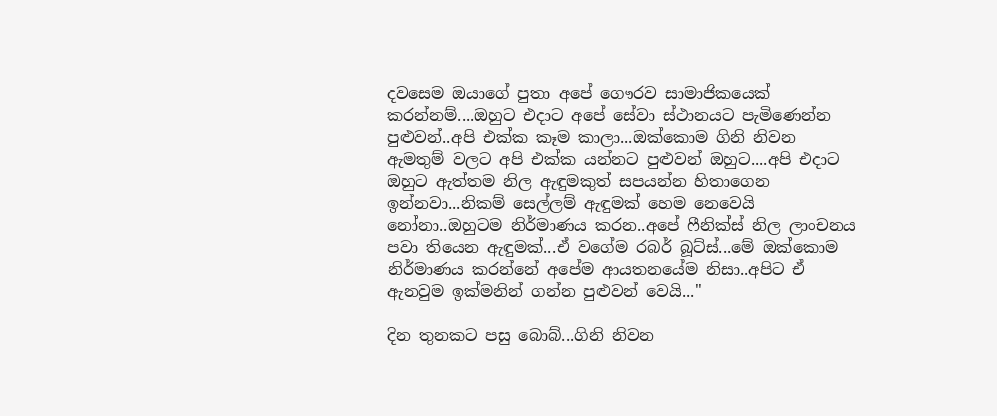දවසෙම ඔයාගේ පුතා අපේ ගෞරව සාමාජිකයෙක් කරන්නම්....ඔහුට එදාට අපේ සේවා ස්ථානයට පැමිණෙන්න පුළුවන්..අපි එක්ක කෑම කාලා...ඔක්කොම ගිනි නිවන ඇමතුම් වලට අපි එක්ක යන්නට පුළුවන් ඔහුට....අපි එදාට ඔහුට ඇත්තම නිල ඇඳුමකුත් සපයන්න හිතාගෙන ඉන්නවා...නිකම් සෙල්ලම් ඇඳුමක් හෙම නෙවෙයි නෝනා..ඔහුටම නිර්මාණය කරන..අපේ ෆීනික්ස් නිල ලාංචනය පවා තියෙන ඇඳුමක්...ඒ වගේම රබර් බූට්ස්...මේ ඔක්කොම නිර්මාණය කරන්නේ අපේම ආයතනයේම නිසා..අපිට ඒ ඇනවුම ඉක්මනින් ගන්න පුළුවන් වෙයි..."

දින තුනකට පසු බොබ්...ගිනි නිවන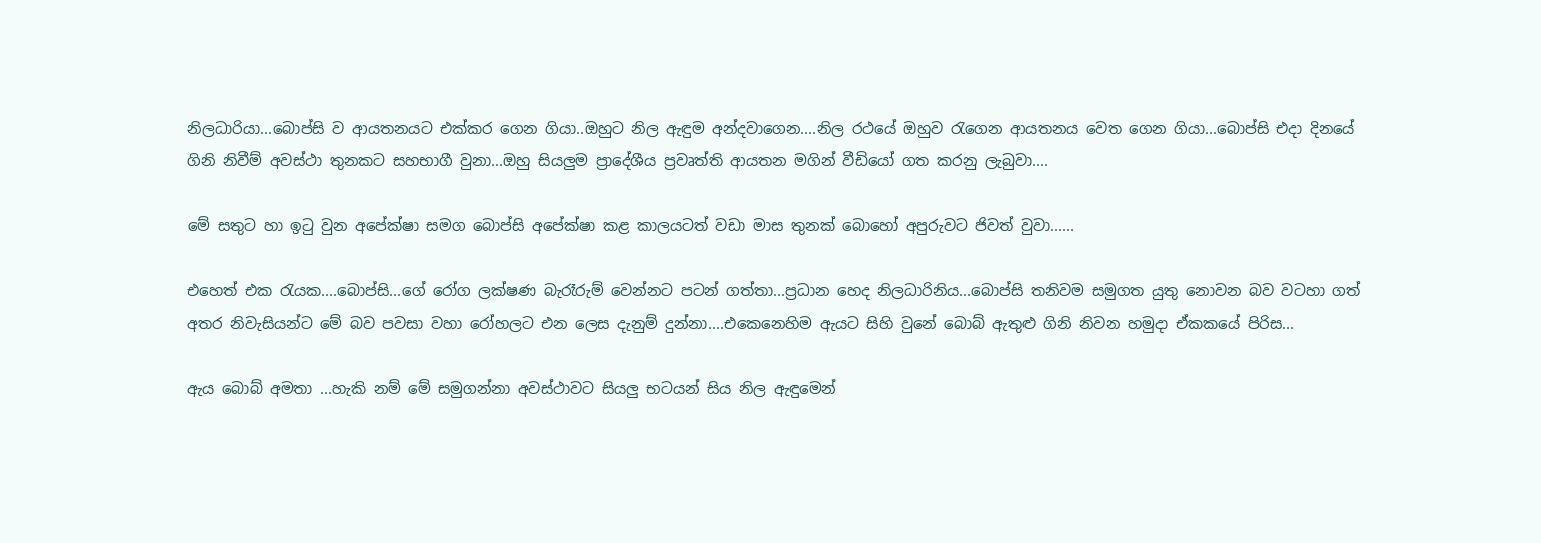නිලධාරියා...බොප්සි ව ආයතනයට එක්කර ගෙන ගියා..ඔහුට නිල ඇඳුම අන්දවාගෙන....නිල රථයේ ඔහුව රැගෙන ආයතනය වෙත ගෙන ගියා...බොප්සි එදා දිනයේ ගිනි නිවීම් අවස්ථා තුනකට සහභාගී වුනා...ඔහු සියලුම ප්‍රාදේශීය ප්‍රවෘත්ති ආයතන මගින් වීඩියෝ ගත කරනු ලැබුවා....

මේ සතුට හා ඉටු වුන අපේක්ෂා සමග බොප්සි අපේක්ෂා කළ කාලයටත් වඩා මාස තුනක් බොහෝ අපුරුවට ජිවත් වුවා......

එහෙත් එක රැයක....බොප්සි...ගේ රෝග ලක්ෂණ බැරෑරුම් වෙන්නට පටන් ගත්තා...ප්‍රධාන හෙද නිලධාරිනිය...බොප්සි තනිවම සමුගත යුතු නොවන බව වටහා ගත් අතර නිවැසියන්ට මේ බව පවසා වහා රෝහලට එන ලෙස දැනුම් දුන්නා....එකෙනෙහිම ඇයට සිහි වුනේ බොබ් ඇතුළු ගිනි නිවන හමුදා ඒකකයේ පිරිස...

ඇය බොබ් අමතා ...හැකි නම් මේ සමුගන්නා අවස්ථාවට සියලු භටයන් සිය නිල ඇඳුමෙන්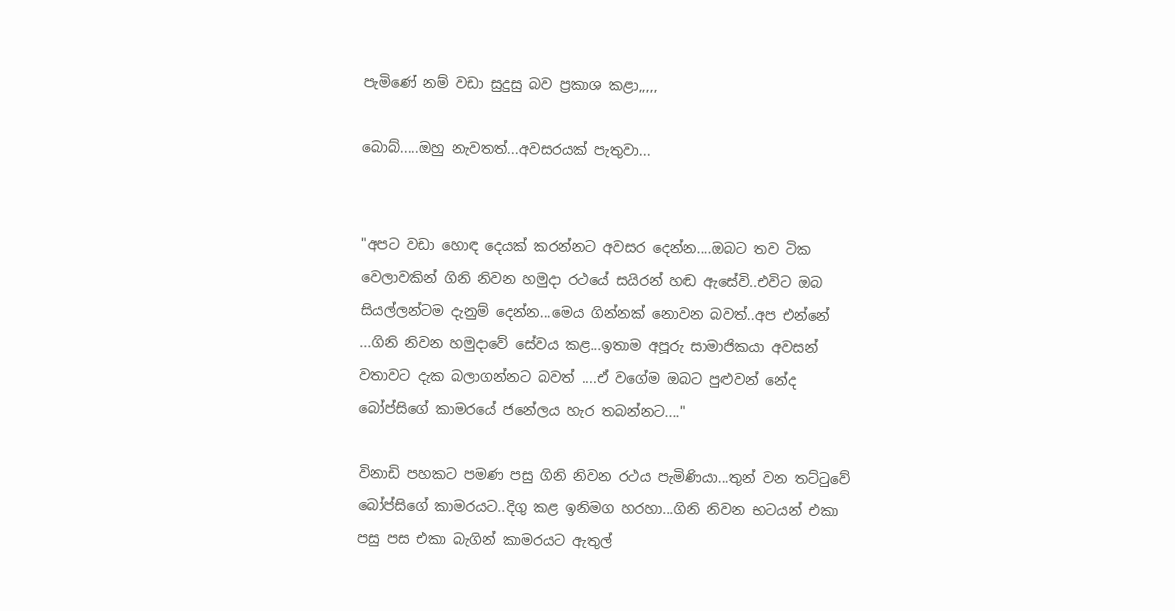පැමිණේ නම් වඩා සුදුසු බව ප්‍රකාශ කළා,,,,,

බොබ්.....ඔහු නැවතත්...අවසරයක් පැතුවා...


"අපට වඩා හොඳ දෙයක් කරන්නට අවසර දෙන්න....ඔබට තව ටික වෙලාවකින් ගිනි නිවන හමුදා රථයේ සයිරන් හඬ ඇසේවි..එවිට ඔබ සියල්ලන්ටම දැනුම් දෙන්න...මෙය ගින්නක් නොවන බවත්..අප එන්නේ ...ගිනි නිවන හමුදාවේ සේවය කළ...ඉතාම අපූරු සාමාජිකයා අවසන් වතාවට දැක බලාගන්නට බවත් ....ඒ වගේම ඔබට පුළුවන් නේද බෝප්සිගේ කාමරයේ ජනේලය හැර තබන්නට...."

විනාඩි පහකට පමණ පසු ගිනි නිවන රථය පැමිණියා...තුන් වන තට්ටුවේ බෝප්සිගේ කාමරයට..දිගු කළ ඉනිමග හරහා...ගිනි නිවන භටයන් එකා පසු පස එකා බැගින් කාමරයට ඇතුල්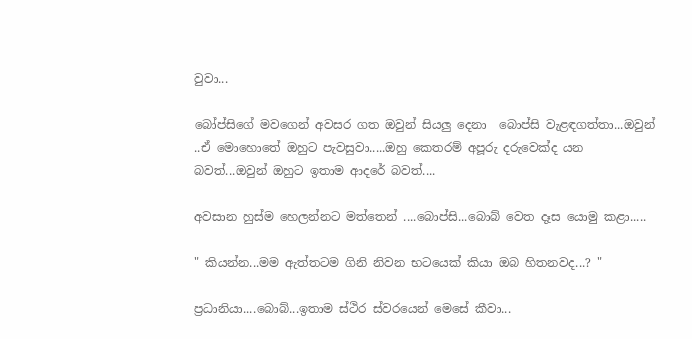වුවා...

බෝප්සිගේ මවගෙන් අවසර ගත ඔවුන් සියලු දෙනා  බොප්සි වැළඳගත්තා...ඔවුන් ..ඒ මොහොතේ ඔහුට පැවසුවා.....ඔහු කෙතරම් අපූරු දරුවෙක්ද යන බවත්...ඔවුන් ඔහුට ඉතාම ආදරේ බවත්....

අවසාන හුස්ම හෙලන්නට මත්තෙන් ....බොප්සි...බොබ් වෙත දෑස යොමු කළා.....

" කියන්න...මම ඇත්තටම ගිනි නිවන භටයෙක් කියා ඔබ හිතනවද...? "

ප්‍රධානියා....බොබ්...ඉතාම ස්ථිර ස්වරයෙන් මෙසේ කීවා...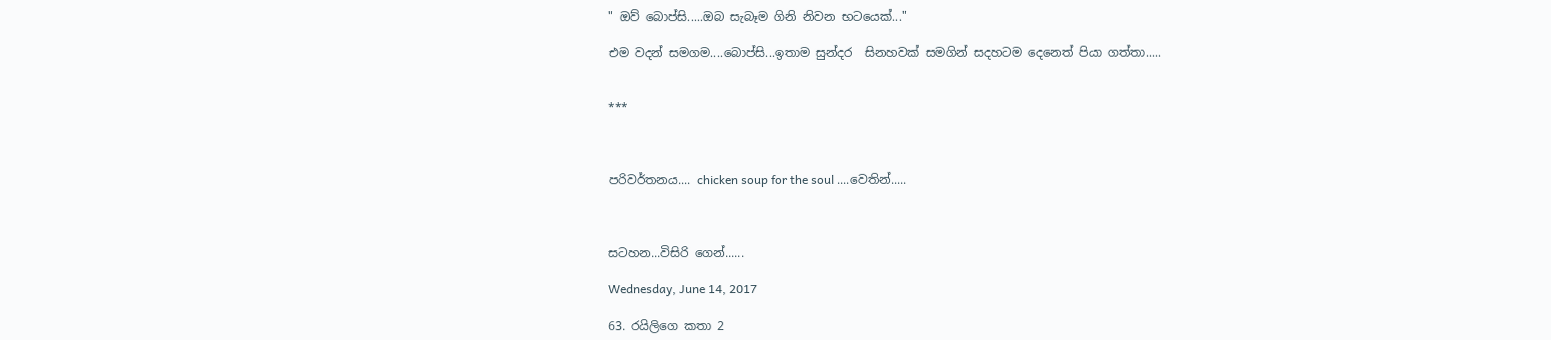" ඔව් බොප්සි.....ඔබ සැබෑම ගිනි නිවන භටයෙක්..."

එම වදන් සමගම....බොප්සි...ඉතාම සුන්දර  සිනහවක් සමගින් සදහටම දෙනෙත් පියා ගත්තා.....


***



පරිවර්තනය.... chicken soup for the soul ....වෙතින්.....



සටහන...විසිරි ගෙන්......

Wednesday, June 14, 2017

63. රයිලිගෙ කතා 2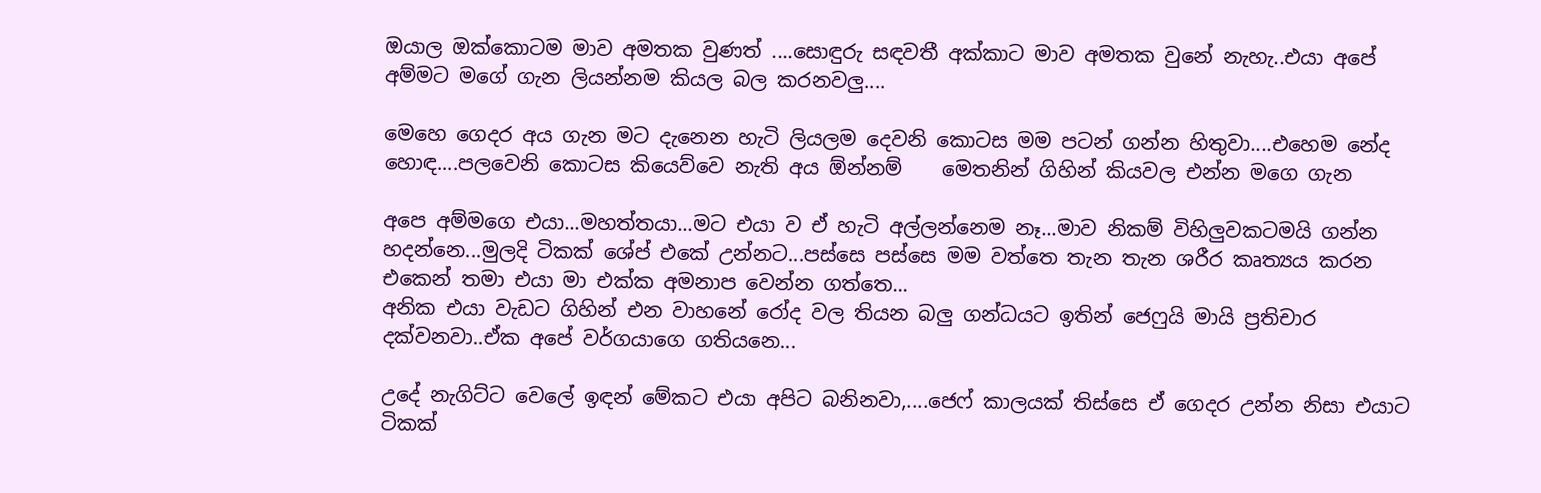ඔයාල ඔක්කොටම මාව අමතක වුණත් ....සොඳුරු සඳවතී අක්කාට මාව අමතක වුනේ නැහැ..එයා අපේ අම්මට මගේ ගැන ලියන්නම කියල බල කරනවලු....

මෙහෙ ගෙදර අය ගැන මට දැනෙන හැටි ලියලම දෙවනි කොටස මම පටන් ගන්න හිතුවා....එහෙම නේද හොඳ....පලවෙනි කොටස කියෙව්වෙ නැති අය ඕන්නම්    මෙතනින් ගිහින් කියවල එන්න මගෙ ගැන

අපෙ අම්මගෙ එයා...මහත්තයා...මට එයා ව ඒ හැටි අල්ලන්නෙම නෑ...මාව නිකම් විහිලුවකටමයි ගන්න හදන්නෙ...මුලදි ටිකක් ශේප් එකේ උන්නට...පස්සෙ පස්සෙ මම වත්තෙ තැන තැන ශරීර කෘත්‍යය කරන එකෙන් තමා එයා මා එක්ක අමනාප වෙන්න ගත්තෙ...
අනික එයා වැඩට ගිහින් එන වාහනේ රෝද වල තියන බලු ගන්ධයට ඉතින් ජෙෆුයි මායි ප්‍රතිචාර දක්වනවා..ඒක අපේ වර්ගයාගෙ ගතියනෙ...

උදේ නැගිට්ට වෙලේ ඉඳන් මේකට එයා අපිට බනිනවා,....ජෙෆ් කාලයක් තිස්සෙ ඒ ගෙදර උන්න නිසා එයාට ටිකක්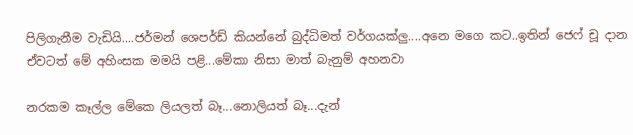පිලිගැනීම වැඩියි....ජර්මන් ශෙපර්ඩ් කියන්නේ බුද්ධිමත් වර්ගයක්ලු....අනෙ මගෙ කට..ඉතින් ජෙෆ් චූ දාන ඒවටත් මේ අහිංසක මමයි පළි...මේකා නිසා මාත් බැනුම් අහනවා

නරකම කෑල්ල මේකෙ ලියලත් බෑ...නොලියත් බෑ...දැන්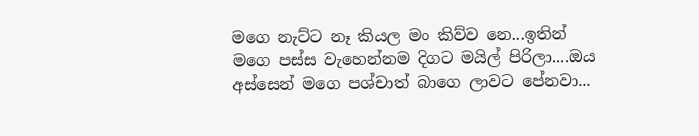මගෙ නැට්ට නෑ කියල මං කිව්ව නෙ...ඉතින් මගෙ පස්ස වැහෙන්නම දිගට මයිල් පිරිලා....ඔය අස්සෙන් මගෙ පශ්චාත් බාගෙ ලාවට පේනවා...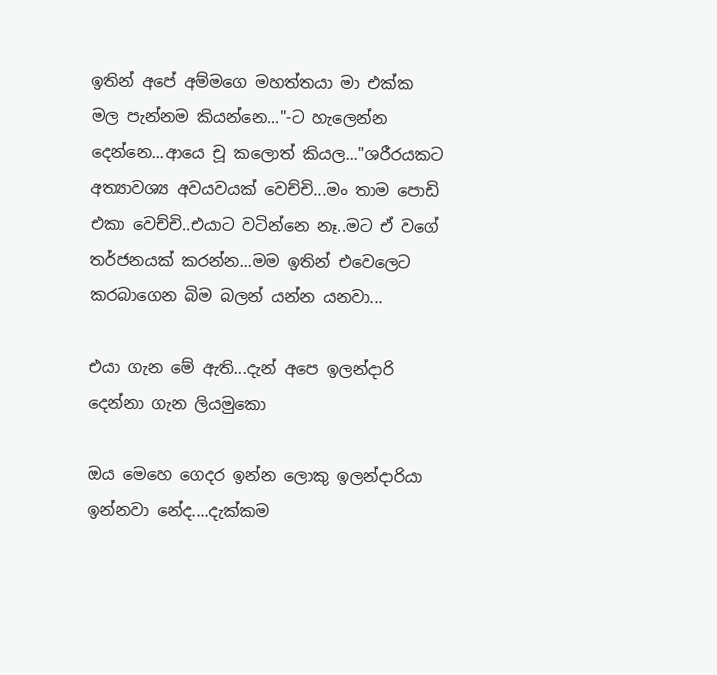ඉතින් අපේ අම්මගෙ මහත්තයා මා එක්ක මල පැන්නම කියන්නෙ..."-ට හැලෙන්න දෙන්නෙ...ආයෙ චූ කලොත් කියල..."ශරීරයකට අත්‍යාවශ්‍ය අවයවයක් වෙච්චි...මං තාම පොඩි එකා වෙච්චි..එයාට වටින්නෙ නෑ..මට ඒ වගේ තර්ජනයක් කරන්න...මම ඉතින් එවෙලෙට කරබාගෙන බිම බලන් යන්න යනවා...

එයා ගැන මේ ඇති...දැන් අපෙ ඉලන්දාරි දෙන්නා ගැන ලියමුකො

ඔය මෙහෙ ගෙදර ඉන්න ලොකු ඉලන්දාරියා ඉන්නවා නේද....දැක්කම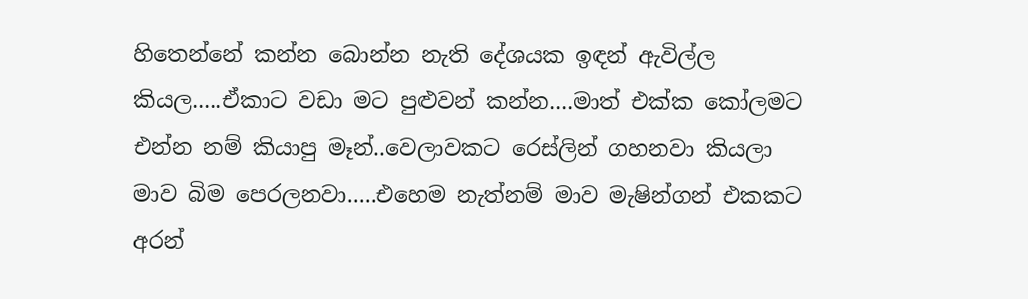හිතෙන්නේ කන්න බොන්න නැති දේශයක ඉඳන් ඇවිල්ල කියල.....ඒකාට වඩා මට පුළුවන් කන්න....මාත් එක්ක කෝලමට එන්න නම් කියාපු මෑන්..වෙලාවකට රෙස්ලින් ගහනවා කියලා මාව බිම පෙරලනවා.....එහෙම නැත්නම් මාව මැෂින්ගන් එකකට අරන්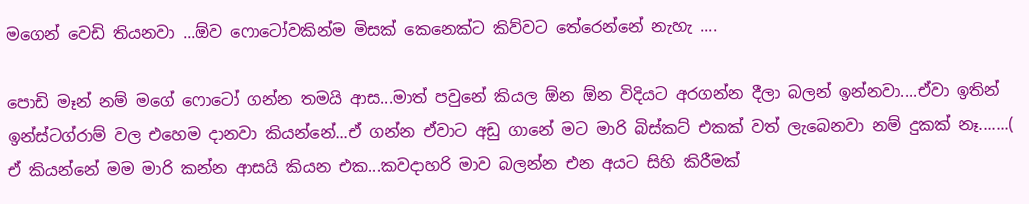මගෙන් වෙඩි තියනවා ...ඕව ෆොටෝවකින්ම මිසක් කෙනෙක්ට කිව්වට තේරෙන්නේ නැහැ ....

පොඩි මෑන් නම් මගේ ෆොටෝ ගන්න තමයි ආස...මාත් පවුනේ කියල ඕන ඕන විදියට අරගන්න දීලා බලන් ඉන්නවා....ඒවා ඉතින් ඉන්ස්ටග්රාම් වල එහෙම දානවා කියන්නේ...ඒ ගන්න ඒවාට අඩු ගානේ මට මාරි බිස්කට් එකක් වත් ලැබෙනවා නම් දුකක් නෑ.......( ඒ කියන්නේ මම මාරි කන්න ආසයි කියන එක...කවදාහරි මාව බලන්න එන අයට සිහි කිරීමක්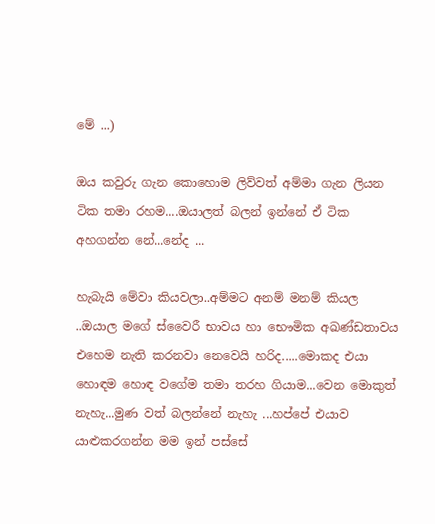මේ ...)

ඔය කවුරු ගැන කොහොම ලිව්වත් අම්මා ගැන ලියන ටික තමා රහම....ඔයාලත් බලන් ඉන්නේ ඒ ටික අහගන්න නේ...නේද ...

හැබැයි මේවා කියවලා..අම්මට අනම් මනම් කියල ..ඔයාල මගේ ස්වෛරී භාවය හා භෞමික අඛණ්ඩතාවය එහෙම නැති කරනවා නෙවෙයි හරිද.....මොකද එයා හොඳම හොඳ වගේම තමා තරහ ගියාම...වෙන මොකුත් නැහැ...මුණ වත් බලන්නේ නැහැ ...හප්පේ එයාව යාළුකරගන්න මම ඉන් පස්සේ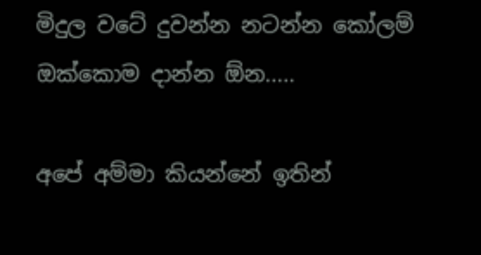මිදුල වටේ දුවන්න නටන්න කෝලම් ඔක්කොම දාන්න ඕන.....

අපේ අම්මා කියන්නේ ඉතින්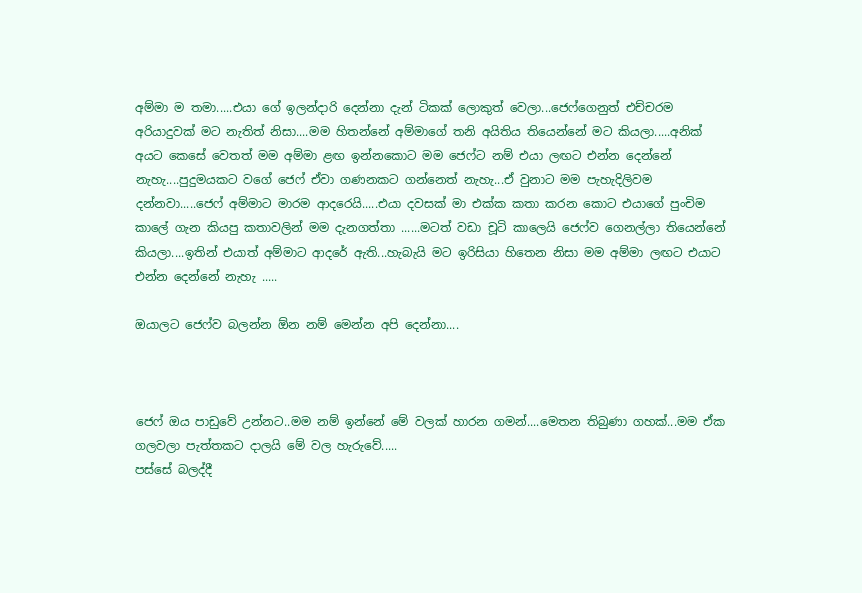අම්මා ම තමා.....එයා ගේ ඉලන්දාරි දෙන්නා දැන් ටිකක් ලොකුත් වෙලා...ජෙෆ්ගෙනුත් එච්චරම අරියාදුවක් මට නැතිත් නිසා....මම හිතන්නේ අම්මාගේ තනි අයිතිය තියෙන්නේ මට කියලා.....අනික් අයට කෙසේ වෙතත් මම අම්මා ළඟ ඉන්නකොට මම ජෙෆ්ට නම් එයා ලඟට එන්න දෙන්නේ නැහැ....පුදුමයකට වගේ ජෙෆ් ඒවා ගණනකට ගන්නෙත් නැහැ...ඒ වුනාට මම පැහැදිලිවම දන්නවා.....ජෙෆ් අම්මාට මාරම ආදරෙයි.....එයා දවසක් මා එක්ක කතා කරන කොට එයාගේ පුංචිම කාලේ ගැන කියපු කතාවලින් මම දැනගත්තා ......මටත් වඩා චූටි කාලෙයි ජෙෆ්ව ගෙනල්ලා තියෙන්නේ කියලා....ඉතින් එයාත් අම්මාට ආදරේ ඇති...හැබැයි මට ඉරිසියා හිතෙන නිසා මම අම්මා ලඟට එයාට එන්න දෙන්නේ නැහැ .....

ඔයාලට ජෙෆ්ව බලන්න ඕන නම් මෙන්න අපි දෙන්නා....



ජෙෆ් ඔය පාඩුවේ උන්නට..මම නම් ඉන්නේ මේ වලක් හාරන ගමන්....මෙතන තිබුණා ගහක්...මම ඒක ගලවලා පැත්තකට දාලයි මේ වල හැරුවේ.....
පස්සේ බලද්දී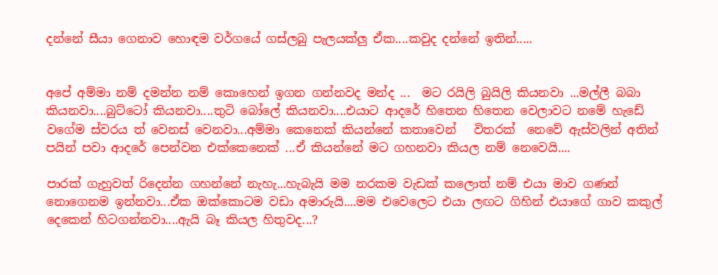දන්නේ සීයා ගෙනාව හොඳම වර්ගයේ ගස්ලබු පැලයක්ලු ඒක....කවුද දන්නේ ඉතින්.....


අපේ අම්මා නම් දමන්න නම් කොහෙන් ඉගන ගන්නවද මන්ද ...  මට රයිලි බුයිලි කියනවා ...මල්ලී බබා කියනවා....බුට්ටෝ කියනවා....තුටි බෝලේ කියනවා....එයාට ආදරේ හිතෙන හිතෙන වෙලාවට නමේ හැඩේ වගේම ස්වරය ත් වෙනස් වෙනවා...අම්මා කෙනෙක් කියන්නේ කතාවෙන්   විතරක්  නෙවේ ඇස්වලින් අතින් පයින් පවා ආදරේ පෙන්වන එක්කෙනෙක් ...ඒ කියන්නේ මට ගහනවා කියල නම් නෙවෙයි....

පාරක් ගැහුවත් රිදෙන්න ගහන්නේ නැහැ...හැබැයි මම නරකම වැඩක් කලොත් නම් එයා මාව ගණන් නොගෙනම ඉන්නවා...ඒක ඔක්කොටම වඩා අමාරුයි....මම එවෙලෙට එයා ලඟට ගිහින් එයාගේ ගාව කකුල් දෙකෙන් හිටගන්නවා....ඇයි බෑ කියල හිතුවද...?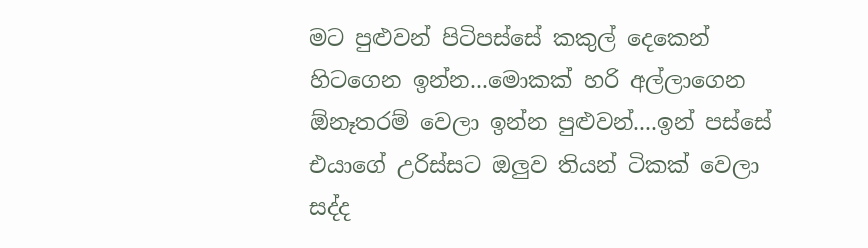මට පුළුවන් පිටිපස්සේ කකුල් දෙකෙන් හිටගෙන ඉන්න...මොකක් හරි අල්ලාගෙන ඕනෑතරම් වෙලා ඉන්න පුළුවන්....ඉන් පස්සේ එයාගේ උරිස්සට ඔලුව තියන් ටිකක් වෙලා සද්ද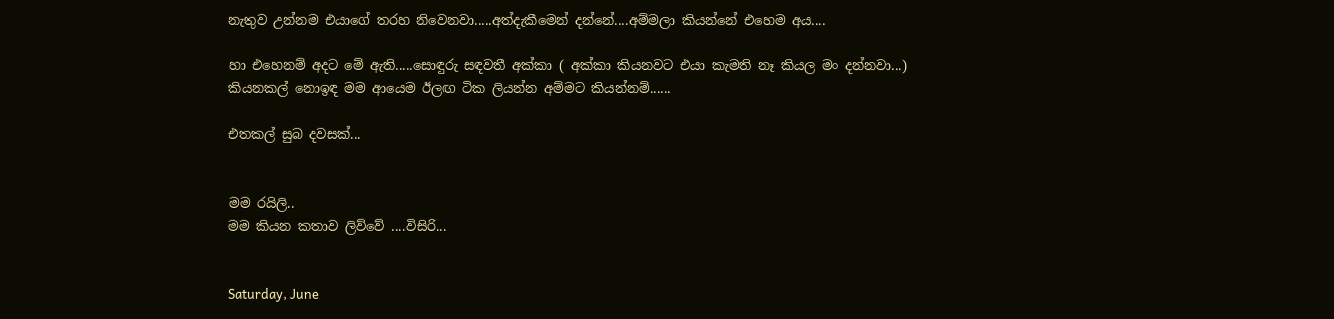නැතුව උන්නම එයාගේ තරහ නිවෙනවා.....අත්දැකීමෙන් දන්නේ....අම්මලා කියන්නේ එහෙම අය....

හා එහෙනම් අදට මේ ඇති.....සොඳුරු සඳවතී අක්කා ( අක්කා කියනවට එයා කැමති නෑ කියල මං දන්නවා...) කියනකල් නොඉඳ මම ආයෙම ඊලඟ ටික ලියන්න අම්මට කියන්නම්......

එතකල් සුබ දවසක්...


මම රයිලි..
මම කියන කතාව ලිව්වේ ....විසිරි...


Saturday, June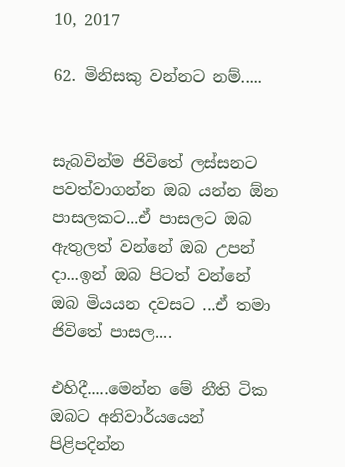10, 2017

62. මිනිසකු වන්නට නම්.....


සැබවින්ම ජිවිතේ ලස්සනට පවත්වාගන්න ඔබ යන්න ඕන පාසලකට...ඒ පාසලට ඔබ ඇතුලත් වන්නේ ඔබ උපන් දා...ඉන් ඔබ පිටත් වන්නේ ඔබ මියයන දවසට ...ඒ තමා ජිවිතේ පාසල....

එහිදී.....මෙන්න මේ නීති ටික ඔබට අනිවාර්යයෙන් පිළිපදින්න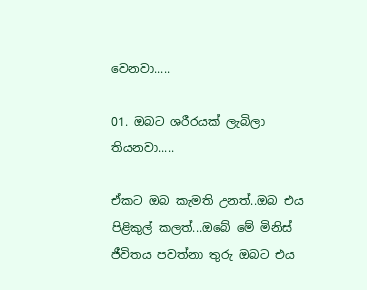වෙනවා.....

01. ඔබට ශරීරයක් ලැබිලා තියනවා.....

ඒකට ඔබ කැමති උනත්..ඔබ එය පිළිකුල් කලත්...ඔබේ මේ මිනිස් ජීවිතය පවත්නා තුරු ඔබට එය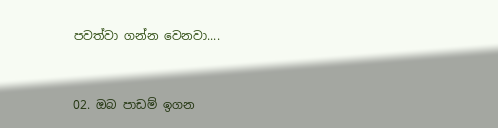පවත්වා ගන්න වෙනවා....


02. ඔබ පාඩම් ඉගන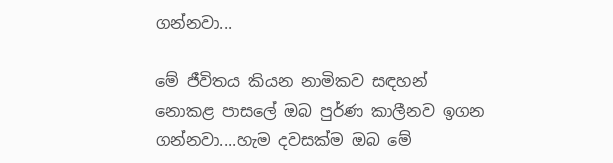ගන්නවා...

මේ ජීවිතය කියන නාමිකව සඳහන් නොකළ පාසලේ ඔබ පුර්ණ කාලීනව ඉගන ගන්නවා....හැම දවසක්ම ඔබ මේ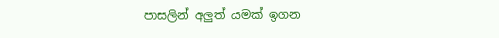පාසලින් අලුත් යමක් ඉගන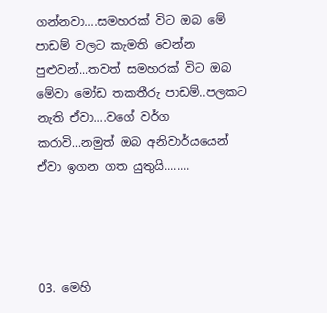ගන්නවා....සමහරක් විට ඔබ මේ පාඩම් වලට කැමති වෙන්න පුළුවන්...තවත් සමහරක් විට ඔබ මේවා මෝඩ තකතීරු පාඩම්..පලකට නැති ඒවා....වගේ වර්ග කරාවි...නමුත් ඔබ අනිවාර්යයෙන් ඒවා ඉගන ගත යුතුයි........




03. මෙහි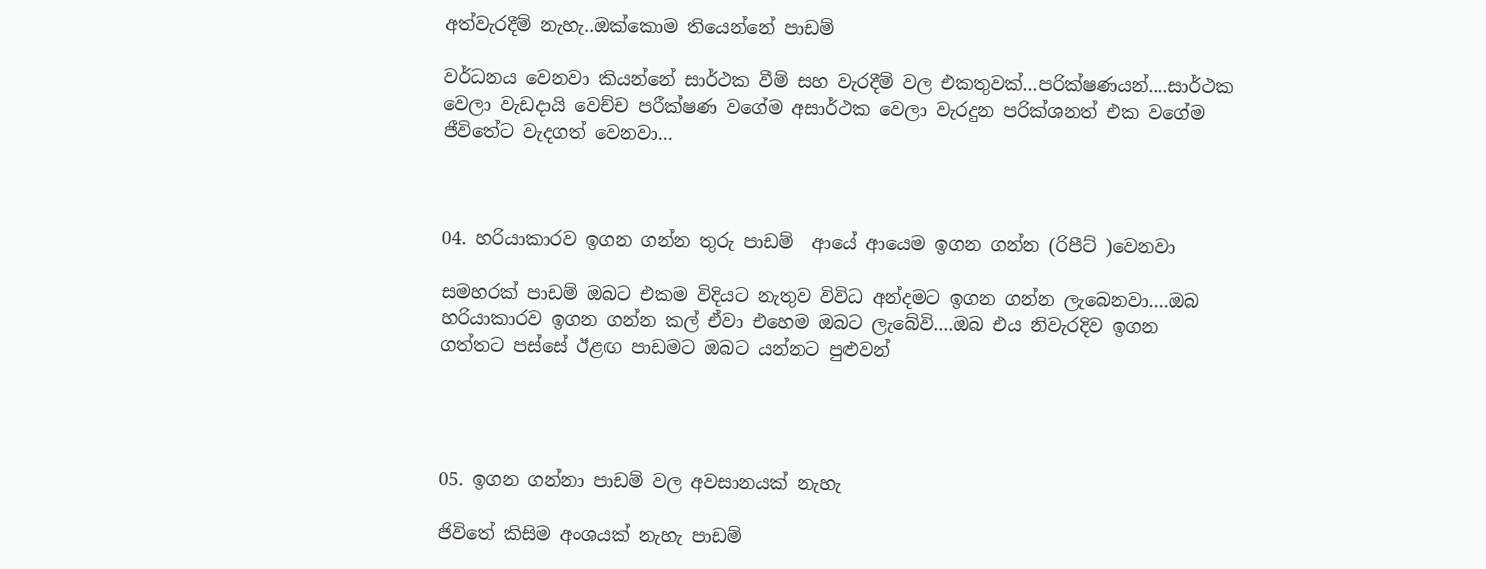අත්වැරදීම් නැහැ..ඔක්කොම තියෙන්නේ පාඩම්

වර්ධනය වෙනවා කියන්නේ සාර්ථක වීම් සහ වැරදීම් වල එකතුවක්...පරික්ෂණයන්....සාර්ථක වෙලා වැඩදායි වෙච්ච පරීක්ෂණ වගේම අසාර්ථක වෙලා වැරදුන පරික්ශනත් එක වගේම ජීවිතේට වැදගත් වෙනවා...



04. හරියාකාරව ඉගන ගන්න තුරු පාඩම්  ආයේ ආයෙම ඉගන ගන්න (රිපීට් )වෙනවා

සමහරක් පාඩම් ඔබට එකම විදියට නැතුව විවිධ අන්දමට ඉගන ගන්න ලැබෙනවා....ඔබ හරියාකාරව ඉගන ගන්න කල් ඒවා එහෙම ඔබට ලැබේවි....ඔබ එය නිවැරදිව ඉගන ගත්තට පස්සේ ඊළඟ පාඩමට ඔබට යන්නට පුළුවන්




05. ඉගන ගන්නා පාඩම් වල අවසානයක් නැහැ

ජිවිතේ කිසිම අංශයක් නැහැ පාඩම්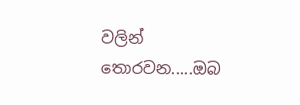වලින් තොරවන.....ඔබ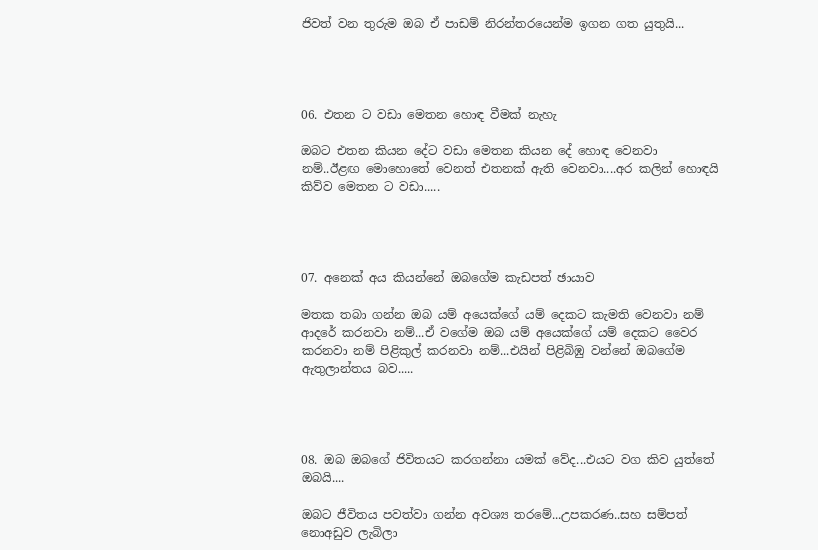ජිවත් වන තුරුම ඔබ ඒ පාඩම් නිරන්තරයෙන්ම ඉගන ගත යුතුයි...




06. එතන ට වඩා මෙතන හොඳ වීමක් නැහැ

ඔබට එතන කියන දේට වඩා මෙතන කියන දේ හොඳ වෙනවා නම්..ඊළඟ මොහොතේ වෙනත් එතනක් ඇති වෙනවා....අර කලින් හොඳයි කිව්ව මෙතන ට වඩා.....




07. අනෙක් අය කියන්නේ ඔබගේම කැඩපත් ඡායාව

මතක තබා ගන්න ඔබ යම් අයෙක්ගේ යම් දෙකට කැමති වෙනවා නම් ආදරේ කරනවා නම්...ඒ වගේම ඔබ යම් අයෙක්ගේ යම් දෙකට වෛර කරනවා නම් පිළිකුල් කරනවා නම්...එයින් පිළිබිඹු වන්නේ ඔබගේම ඇතුලාන්තය බව.....




08. ඔබ ඔබගේ ජිවිතයට කරගන්නා යමක් වේද...එයට වග කිව යුත්තේ ඔබයි....

ඔබට ජීවිතය පවත්වා ගන්න අවශ්‍ය තරමේ...උපකරණ..සහ සම්පත් නොඅඩුව ලැබිලා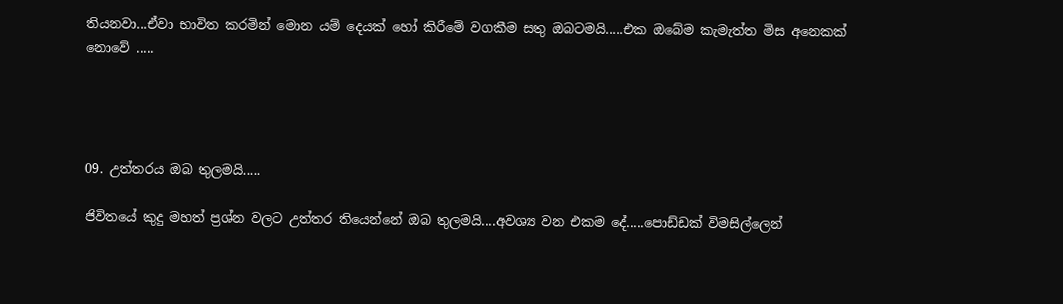තියනවා...ඒවා භාවිත කරමින් මොන යම් දෙයක් හෝ කිරීමේ වගකීම සතු ඔබටමයි.....එක ඔබේම කැමැත්ත මිස අනෙකක් නොවේ .....




09. උත්තරය ඔබ තුලමයි.....

ජිවිතයේ කුදු මහත් ප්‍රශ්න වලට උත්තර තියෙන්නේ ඔබ තුලමයි....අවශ්‍ය වන එකම දේ.....පොඩ්ඩක් විමසිල්ලෙන්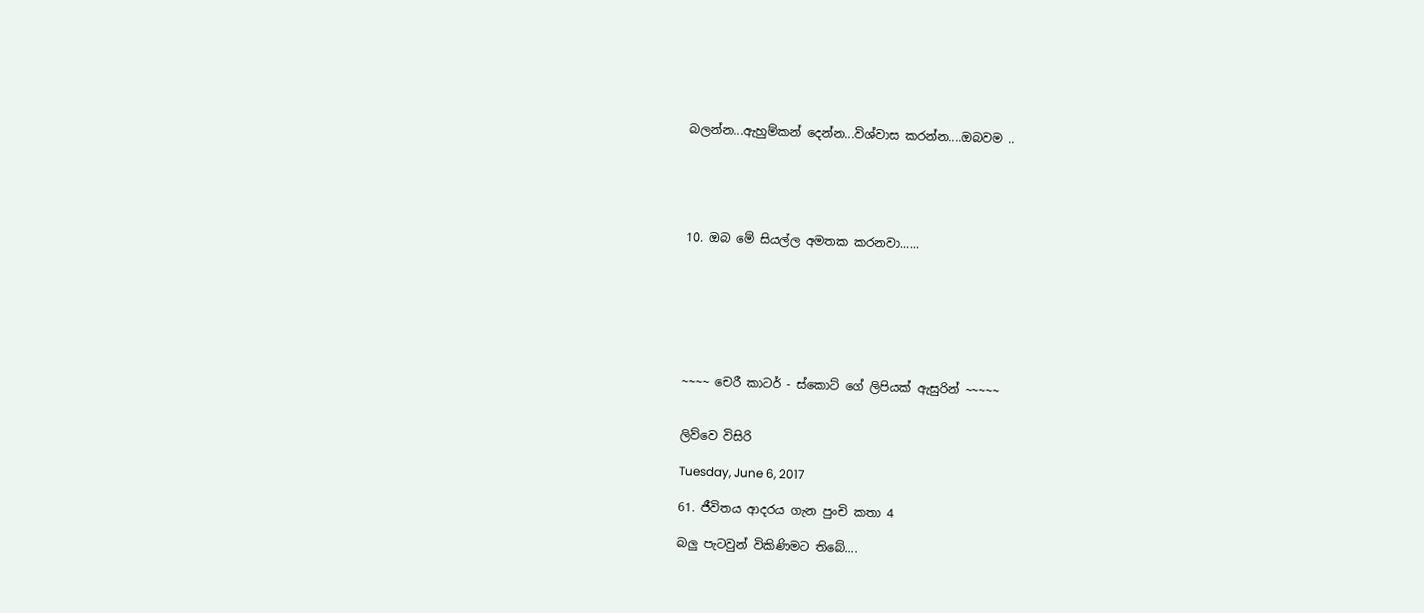බලන්න...ඇහුම්කන් දෙන්න...විශ්වාස කරන්න....ඔබවම ..





10. ඔබ මේ සියල්ල අමතක කරනවා......







~~~~ චෙරී කාටර් - ස්කොට් ගේ ලිපියක් ඇසුරින් ~~~~~


ලිව්වෙ විසිරි

Tuesday, June 6, 2017

61. ජීවිතය ආදරය ගැන පුංචි කතා 4

බලු පැටවුන් විකිණිමට තිබේ....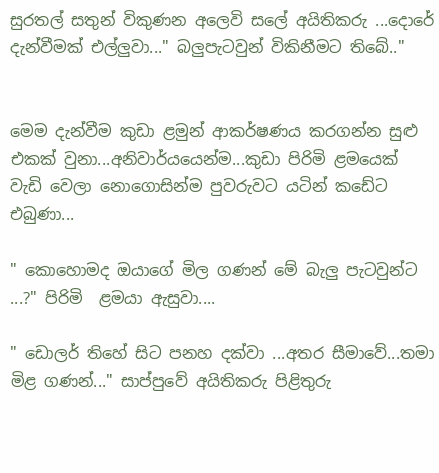සුරතල් සතුන් විකුණන අලෙවි සලේ අයිතිකරු ...දොරේ දැන්වීමක් එල්ලුවා..." බලුපැටවුන් විකිනීමට තිබේ.."


මෙම දැන්වීම කුඩා ළමුන් ආකර්ෂණය කරගන්න සුළු එකක් වුනා...අනිවාර්යයෙන්ම...කුඩා පිරිමි ළමයෙක් වැඩි වෙලා නොගොසින්ම පුවරුවට යටින් කඩේට එබුණා...

" කොහොමද ඔයාගේ මිල ගණන් මේ බැලු පැටවුන්ට ...?" පිරිමි  ළමයා ඇසුවා....

" ඩොලර් තිහේ සිට පනහ දක්වා ...අතර සීමාවේ...තමා මිළ ගණන්..." සාප්පුවේ අයිතිකරු පිළිතුරු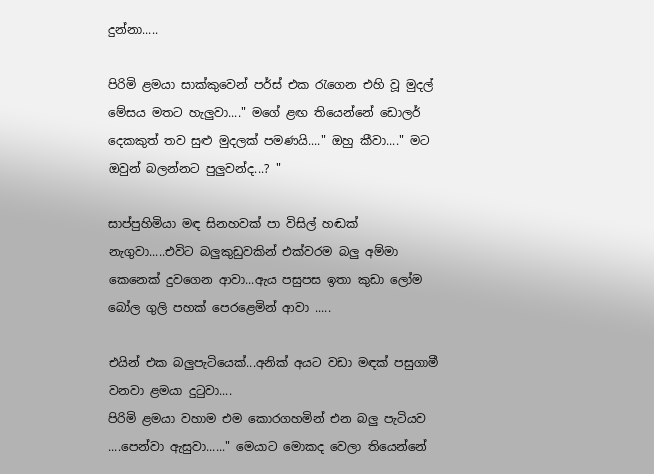දුන්නා.....

පිරිමි ළමයා සාක්කුවෙන් පර්ස් එක රැගෙන එහි වූ මුදල් මේසය මතට හැලුවා...." මගේ ළඟ තියෙන්නේ ඩොලර් දෙකකුත් තව සුළු මුදලක් පමණයි...." ඔහු කීවා...." මට ඔවුන් බලන්නට පුලුවන්ද...? "

සාප්පුහිමියා මඳ සිනහවක් පා විසිල් හඬක් නැගුවා.....එවිට බලුකුඩුවකින් එක්වරම බලු අම්මා කෙනෙක් දුවගෙන ආවා...ඇය පසුපස ඉතා කුඩා ලෝම බෝල ගුලි පහක් පෙරළෙමින් ආවා .....

එයින් එක බලුපැටියෙක්...අනික් අයට වඩා මඳක් පසුගාමී වනවා ළමයා දුටුවා....
පිරිමි ළමයා වහාම එම කොරගහමින් එන බලු පැටියව ....පෙන්වා ඇසුවා......" මෙයාට මොකද වෙලා තියෙන්නේ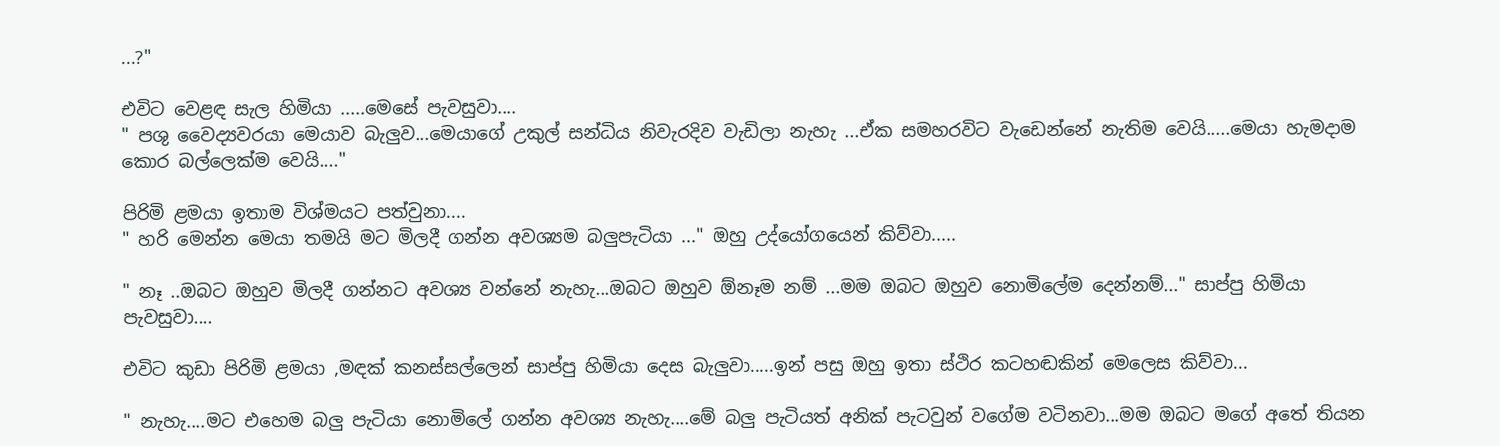...?"

එවිට වෙළඳ සැල හිමියා .....මෙසේ පැවසුවා....
" පශු වෛද්‍යවරයා මෙයාව බැලුව...මෙයාගේ උකුල් සන්ධිය නිවැරදිව වැඩිලා නැහැ ...ඒක සමහරවිට වැඩෙන්නේ නැතිම වෙයි.....මෙයා හැමදාම කොර බල්ලෙක්ම වෙයි...."

පිරිමි ළමයා ඉතාම විශ්මයට පත්වුනා....
" හරි මෙන්න මෙයා තමයි මට මිලදී ගන්න අවශ්‍යම බලුපැටියා ..." ඔහු උද්යෝගයෙන් කිව්වා.....

" නෑ ..ඔබට ඔහුව මිලදී ගන්නට අවශ්‍ය වන්නේ නැහැ...ඔබට ඔහුව ඕනෑම නම් ...මම ඔබට ඔහුව නොමිලේම දෙන්නම්..." සාප්පු හිමියා පැවසුවා....

එවිට කුඩා පිරිමි ළමයා ,මඳක් කනස්සල්ලෙන් සාප්පු හිමියා දෙස බැලුවා.....ඉන් පසු ඔහු ඉතා ස්ථිර කටහඬකින් මෙලෙස කිව්වා...

" නැහැ....මට එහෙම බලු පැටියා නොමිලේ ගන්න අවශ්‍ය නැහැ....මේ බලු පැටියත් අනික් පැටවුන් වගේම වටිනවා...මම ඔබට මගේ අතේ තියන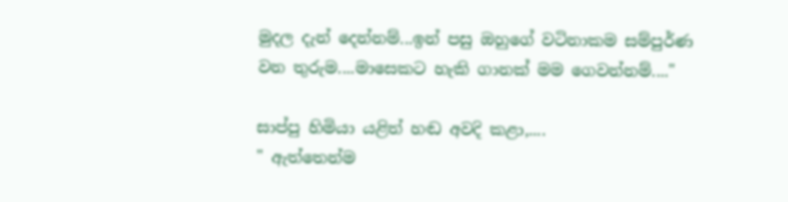මුදල දැන් දෙන්නම්...ඉන් පසු ඔහුගේ වටිනාකම සම්පුර්ණ වන තුරුම....මාසෙකට හැකි ගානක් මම ගෙවන්නම්...."

සාප්පු හිමියා යළිත් හඬ අවදි කළා,....
" ඇත්තෙන්ම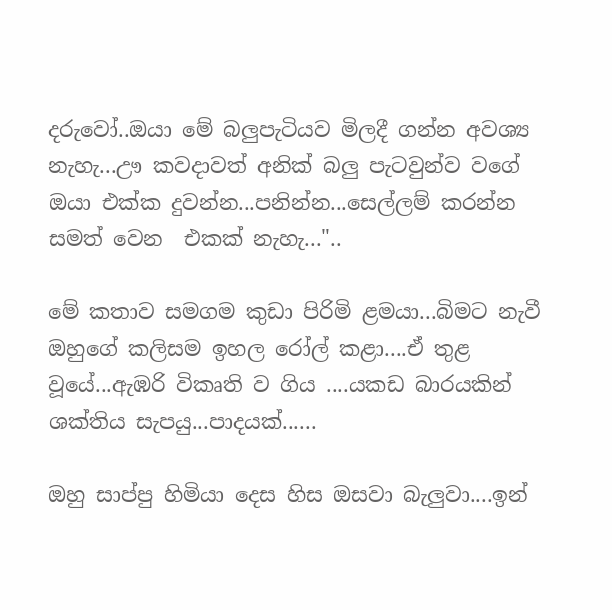දරුවෝ..ඔයා මේ බලුපැටියව මිලදී ගන්න අවශ්‍ය නැහැ...ඌ කවදාවත් අනික් බලු පැටවුන්ව වගේ ඔයා එක්ක දුවන්න...පනින්න...සෙල්ලම් කරන්න සමත් වෙන  එකක් නැහැ..."..

මේ කතාව සමගම කුඩා පිරිමි ළමයා...බිමට නැවී ඔහුගේ කලිසම ඉහල රෝල් කළා....ඒ තුළ වූයේ...ඇඹරි විකෘති ව ගිය ....යකඩ බාරයකින් ශක්තිය සැපයු...පාදයක්......

ඔහු සාප්පු හිමියා දෙස හිස ඔසවා බැලුවා....ඉන්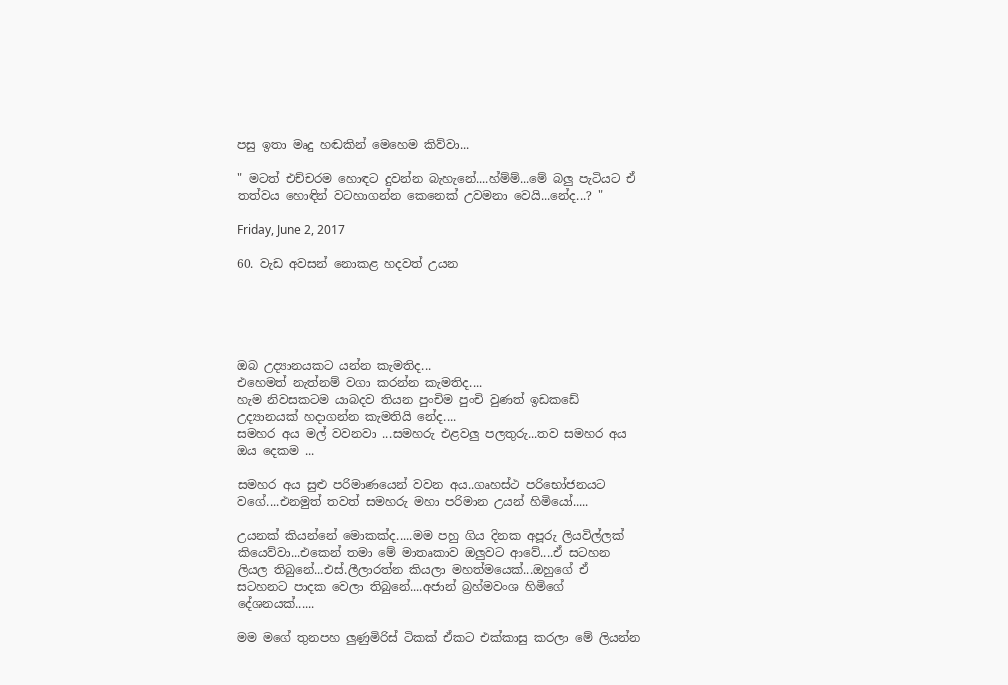පසු ඉතා මෘදු හඬකින් මෙහෙම කිව්වා...

" මටත් එච්චරම හොඳට දුවන්න බැහැනේ....හ්ම්ම්...මේ බලු පැටියට ඒ තත්වය හොඳින් වටහාගන්න කෙනෙක් උවමනා වෙයි...නේද...? "

Friday, June 2, 2017

60. වැඩ අවසන් නොකළ හදවත් උයන





ඔබ උද්‍යානයකට යන්න කැමතිද...
එහෙමත් නැත්නම් වගා කරන්න කැමතිද....
හැම නිවසකටම යාබදව තියන පුංචිම පුංචි වුණත් ඉඩකඩේ උද්‍යානයක් හදාගන්න කැමතියි නේද....
සමහර අය මල් වවනවා ...සමහරු එළවලු පලතුරු...තව සමහර අය ඔය දෙකම ...

සමහර අය සුළු පරිමාණයෙන් වවන අය..ගෘහස්ථ පරිභෝජනයට වගේ....එනමුත් තවත් සමහරු මහා පරිමාන උයන් හිමියෝ.....

උයනක් කියන්නේ මොකක්ද.....මම පහු ගිය දිනක අපූරු ලියවිල්ලක් කියෙව්වා...එකෙන් තමා මේ මාතෘකාව ඔලුවට ආවේ....ඒ සටහන ලියල තිබුනේ...එස්.ලීලාරත්න කියලා මහත්මයෙක්...ඔහුගේ ඒ සටහනට පාදක වෙලා තිබුනේ....අජාන් බ්‍රහ්මවංශ හිමිගේ දේශනයක්......

මම මගේ තුනපහ ලුණුමිරිස් ටිකක් ඒකට එක්කාසු කරලා මේ ලියන්න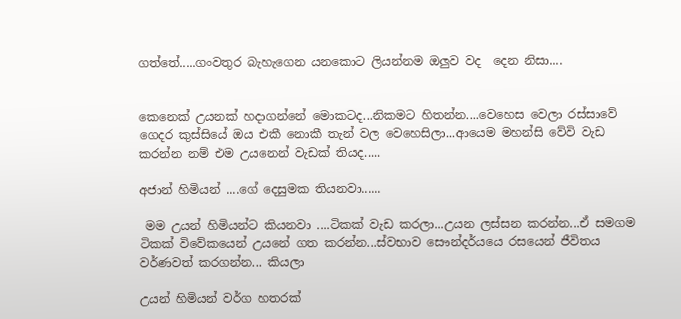ගත්තේ.....ගංවතුර බැහැගෙන යනකොට ලියන්නම ඔලුව වද  දෙන නිසා....


කෙනෙක් උයනක් හදාගන්නේ මොකටද...නිකමට හිතන්න....වෙහෙස වෙලා රස්සාවේ ගෙදර කුස්සියේ ඔය එකී නොකී තැන් වල වෙහෙසිලා...ආයෙම මහන්සි වේවි වැඩ කරන්න නම් එම උයනෙන් වැඩක් තියද.....

අජාන් හිමියන් ....ගේ දෙසුමක තියනවා......

 මම උයන් හිමියන්ට කියනවා ....ටිකක් වැඩ කරලා...උයන ලස්සන කරන්න...ඒ සමගම ටිකක් විවේකයෙන් උයනේ ගත කරන්න...ස්වභාව සෞන්දර්යයෙ රසයෙන් ජීවිතය වර්ණවත් කරගන්න... කියලා

උයන් හිමියන් වර්ග හතරක්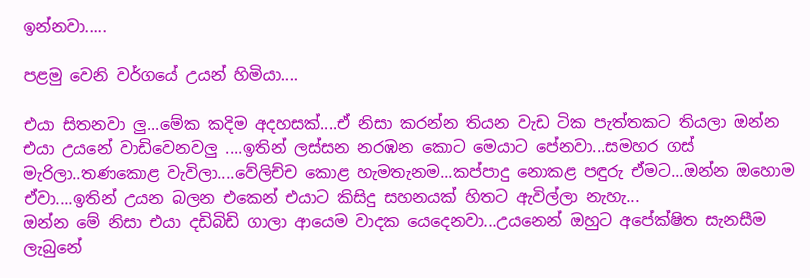ඉන්නවා.....

පළමු වෙනි වර්ගයේ උයන් හිමියා....

එයා සිතනවා ලු...මේක කදිම අදහසක්....ඒ නිසා කරන්න තියන වැඩ ටික පැත්තකට තියලා ඔන්න එයා උයනේ වාඩිවෙනවලු ....ඉතින් ලස්සන නරඹන කොට මෙයාට පේනවා...සමහර ගස් මැරිලා..තණකොළ වැවිලා....වේලිච්ච කොළ හැමතැනම...කප්පාදු නොකළ පඳුරු ඒමට...ඔන්න ඔහොම ඒවා....ඉතින් උයන බලන එකෙන් එයාට කිසිදු සහනයක් හිතට ඇවිල්ලා නැහැ...
ඔන්න මේ නිසා එයා දඩිබිඩි ගාලා ආයෙම වාදක යෙදෙනවා...උයනෙන් ඔහුට අපේක්ෂිත සැනසීම ලැබුනේ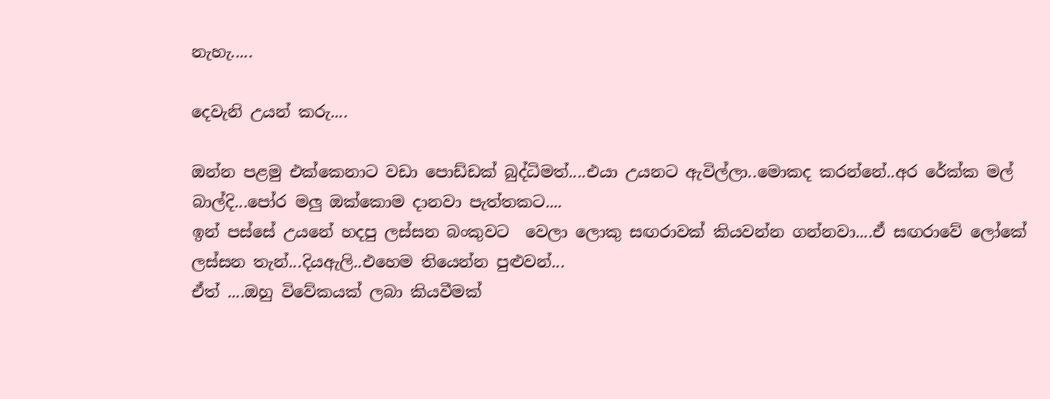නැහැ.....

දෙවැනි උයන් කරු....

ඔන්න පළමු එක්කෙනාට වඩා පොඩ්ඩක් බුද්ධිමත්....එයා උයනට ඇවිල්ලා..මොකද කරන්නේ..අර රේක්ක මල් බාල්දි...පෝර මලු ඔක්කොම දානවා පැත්තකට....
ඉන් පස්සේ උයනේ හදපු ලස්සන බංකුවට  වෙලා ලොකු සඟරාවක් කියවන්න ගන්නවා....ඒ සඟරාවේ ලෝකේ ලස්සන තැන්...දියඇලි..එහෙම තියෙන්න පුළුවන්...
ඒත් ....ඔහු විවේකයක් ලබා කියවීමක්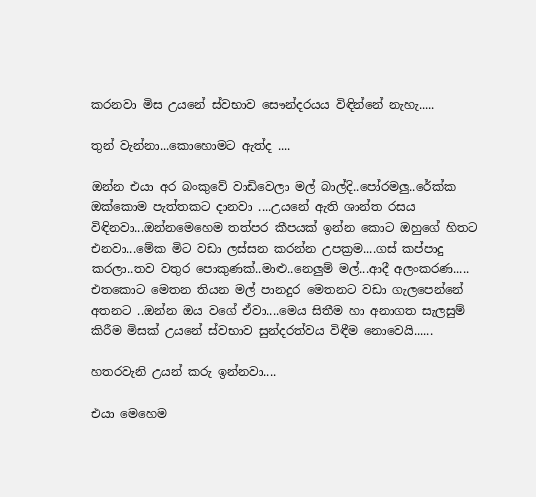කරනවා මිස උයනේ ස්වභාව සෞන්දරයය විඳින්නේ නැහැ.....

තුන් වැන්නා...කොහොමට ඇත්ද ....

ඔන්න එයා අර බංකුවේ වාඩිවෙලා මල් බාල්දි..පෝරමලු..රේක්ක ඔක්කොම පැත්තකට දානවා ....උයනේ ඇති ශාන්ත රසය විඳිනවා...ඔන්නමෙහෙම තත්පර කීපයක් ඉන්න කොට ඔහුගේ හිතට එනවා...මේක මිට වඩා ලස්සන කරන්න උපක්‍රම....ගස් කප්පාදු කරලා..තව වතුර පොකුණක්..මාළු..නෙලුම් මල්...ආදී අලංකරණ.....
එතකොට මෙතන තියන මල් පානදුර මෙතනට වඩා ගැලපෙන්නේ අතනට ..ඔන්න ඔය වගේ ඒවා....මෙය සිතීම හා අනාගත සැලසුම් කිරීම මිසක් උයනේ ස්වභාව සුන්දරත්වය විඳීම නොවෙයි......

හතරවැනි උයන් කරු ඉන්නවා....

එයා මෙහෙම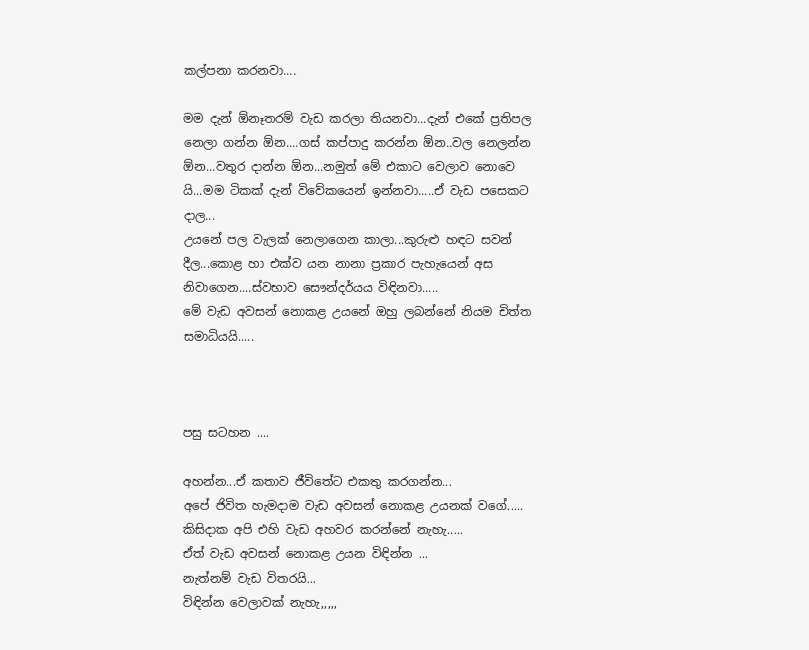කල්පනා කරනවා....

මම දැන් ඕනෑතරම් වැඩ කරලා තියනවා...දැන් එකේ ප්‍රතිපල නෙලා ගන්න ඕන....ගස් කප්පාදු කරන්න ඕන..වල නෙලන්න ඕන...වතුර දාන්න ඕන...නමුත් මේ එකාට වෙලාව නොවෙ යි...මම ටිකක් දැන් විවේකයෙන් ඉන්නවා.....ඒ වැඩ පසෙකට දාල...
උයනේ පල වැලක් නෙලාගෙන කාලා...කුරුළු හඳට සවන් දීල...කොළ හා එක්ව යන නානා ප්‍රකාර පැහැයෙන් අස නිවාගෙන....ස්වභාව සෞන්දර්යය විඳිනවා.....
මේ වැඩ අවසන් නොකළ උයනේ ඔහු ලබන්නේ නියම චිත්ත සමාධියයි.....



පසු සටහන ....

අහන්න...ඒ කතාව ජීවිතේට එකතු කරගන්න...
අපේ ජිවිත හැමදාම වැඩ අවසන් නොකළ උයනක් වගේ.....
කිසිදාක අපි එහි වැඩ අහවර කරන්නේ නැහැ.....
ඒත් වැඩ අවසන් නොකළ උයන විඳින්න ...
නැත්නම් වැඩ විතරයි...
විඳින්න වෙලාවක් නැහැ,,,,,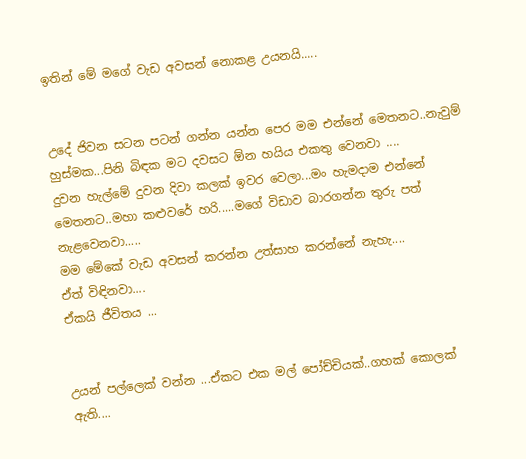ඉතින් මේ මගේ වැඩ අවසන් නොකළ උයනයි.....


උදේ ජිවන සටන පටන් ගන්න යන්න පෙර මම එන්නේ මෙතනට..නැවුම් හුස්මක...පිනි බිඳක මට දවසට ඕන හයිය එකතු වෙනවා ....
දුවන හැල්මේ දුවන දිවා කලක් ඉවර වෙලා...මං හැමදාම එන්නේ මෙතනට..මහා කළුවරේ හරි.....මගේ විඩාව බාරගන්න තුරු පත් නැළවෙනවා.....
මම මේකේ වැඩ අවසන් කරන්න උත්සාහ කරන්නේ නැහැ....
ඒත් විඳිනවා....
ඒකයි ජීවිතය ...


උයන් පල්ලෙක් වන්න ...ඒකට එක මල් පෝච්චියක්..ගහක් කොලක් ඇති....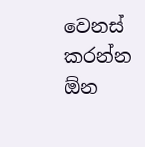වෙනස් කරන්න ඕන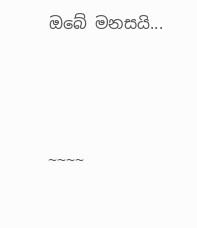ඔබේ මනසයි...




~~~~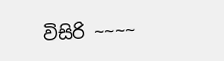විසිරි ~~~~